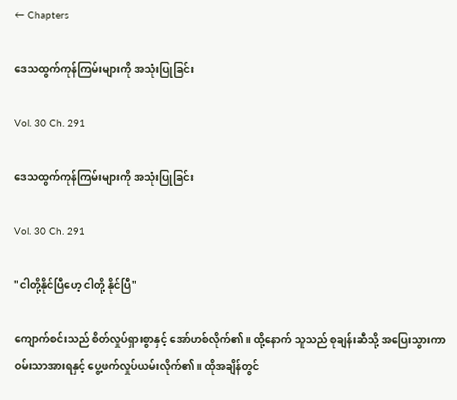← Chapters

ဒေသထွက်ကုန်ကြမ်းများကို အသုံးပြုခြင်း

Vol. 30 Ch. 291

ဒေသထွက်ကုန်ကြမ်းများကို အသုံးပြုခြင်း

Vol. 30 Ch. 291

"ငါတို့နိုင်ပြီဟေ့ ငါတို့ နိုင်ပြီ"

ကျောက်စင်းသည် စိတ်လှုပ်ရှားစွာနှင့် အော်ဟစ်လိုက်၏။ ထို့နောက် သူသည် စုချန်းဆီသို့ အပြေးသွားကာ ဝမ်းသာအားရနှင့် ပွေ့ဖက်လှုပ်ယမ်းလိုက်၏။ ထိုအချိန်တွင်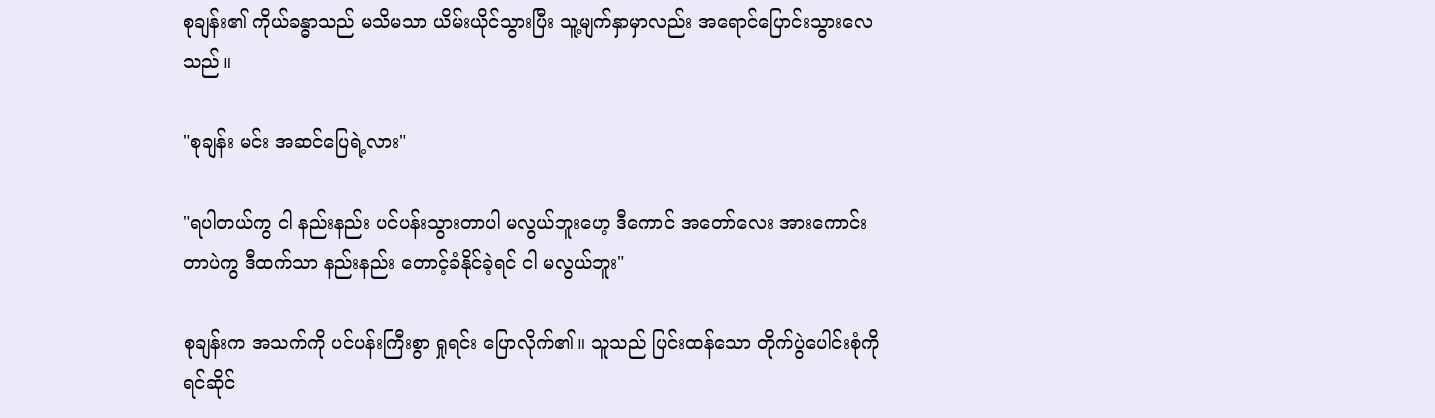စုချန်း၏ ကိုယ်ခန္ဓာသည် မသိမသာ ယိမ်းယိုင်သွားပြီး သူ့မျက်နှာမှာလည်း အရောင်ပြောင်းသွားလေသည်။

"စုချန်း မင်း အဆင်ပြေရဲ့လား"

"ရပါတယ်ကွ ငါ နည်းနည်း ပင်ပန်းသွားတာပါ မလွယ်ဘူးဟေ့ ဒီကောင် အတော်လေး အားကောင်းတာပဲကွ ဒီထက်သာ နည်းနည်း တောင့်ခံနိုင်ခဲ့ရင် ငါ မလွယ်ဘူး"

စုချန်းက အသက်ကို ပင်ပန်းကြီးစွာ ရှုရင်း ပြောလိုက်၏။ သူသည် ပြင်းထန်သော တိုက်ပွဲပေါင်းစုံကို ရင်ဆိုင်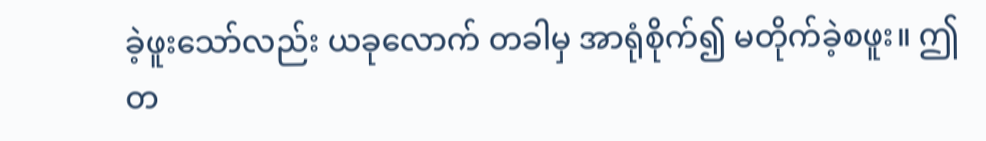ခဲ့ဖူးသော်လည်း ယခုလောက် တခါမှ အာရုံစိုက်၍ မတိုက်ခဲ့စဖူး။ ဤတ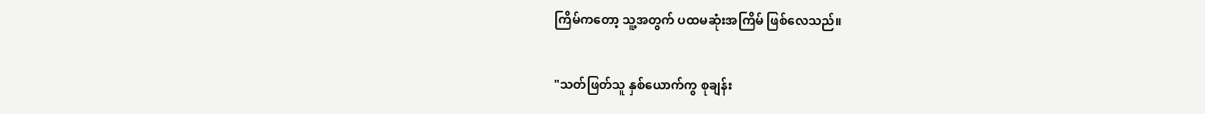ကြိမ်ကတော့ သူ့အတွက် ပထမဆုံးအကြိမ် ဖြစ်လေသည်။

"သတ်ဖြတ်သူ နှစ်ယောက်ကွ စုချန်း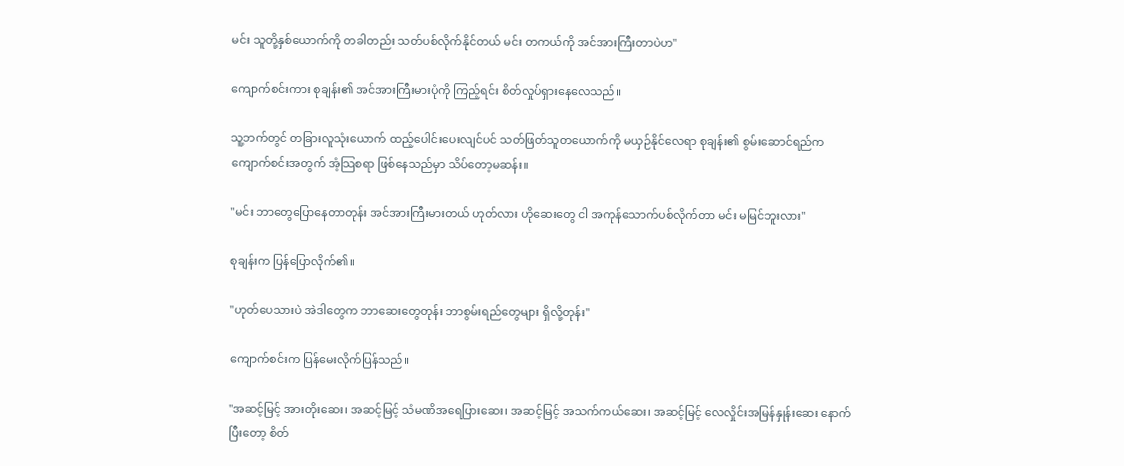မင်း သူတို့နှစ်ယောက်ကို တခါတည်း သတ်ပစ်လိုက်နိုင်တယ် မင်း တကယ်ကို အင်အားကြီးတာပဲဟ"

ကျောက်စင်းကား စုချန်း၏ အင်အားကြီးမားပုံကို ကြည့်ရင်း စိတ်လှုပ်ရှားနေလေသည်။

သူ့ဘက်တွင် တခြားလူသုံးယောက် ထည့်ပေါင်းပေးလျင်ပင် သတ်ဖြတ်သူတယောက်ကို မယှဉ်နိုင်လေရာ စုချန်း၏ စွမ်းဆောင်ရည်က ကျောက်စင်းအတွက် အံ့သြစရာ ဖြစ်နေသည်မှာ သိပ်တော့မဆန်း။

"မင်း ဘာတွေပြောနေတာတုန်း အင်အားကြီးမားတယ် ဟုတ်လား ဟိုဆေးတွေ ငါ အကုန်သောက်ပစ်လိုက်တာ မင်း မမြင်ဘူးလား"

စုချန်းက ပြန်ပြောလိုက်၏။

"ဟုတ်ပေသားပဲ အဲဒါတွေက ဘာဆေးတွေတုန်း ဘာစွမ်းရည်တွေများ ရှိလို့တုန်း"

ကျောက်စင်းက ပြန်မေးလိုက်ပြန်သည်။

"အဆင့်မြင့် အားတိုးဆေး၊ အဆင့်မြင့် သံမဏိအရေပြားဆေး၊ အဆင့်မြင့် အသက်ကယ်ဆေး၊ အဆင့်မြင့် လေလှိုင်းအမြန်နှုန်းဆေး နောက်ပြီးတော့ စိတ်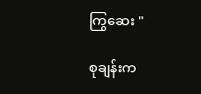ကြွဆေး "

စုချန်းက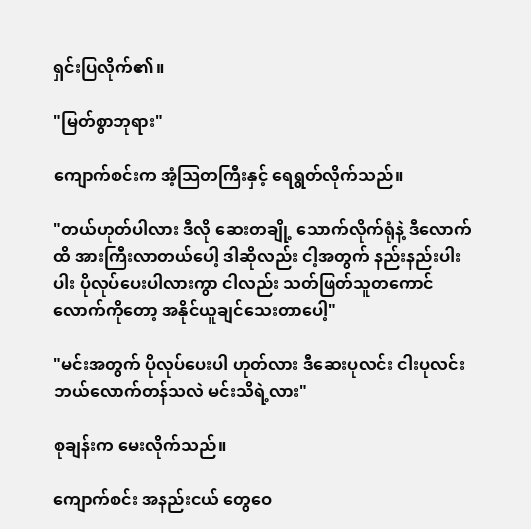ရှင်းပြလိုက်၏။

"မြတ်စွာဘုရား"

ကျောက်စင်းက အံ့သြတကြီးနှင့် ရေရွတ်လိုက်သည်။

"တယ်ဟုတ်ပါလား ဒီလို ဆေးတချို့ သောက်လိုက်ရုံနဲ့ ဒီလောက်ထိ အားကြီးလာတယ်ပေါ့ ဒါဆိုလည်း ငါ့အတွက် နည်းနည်းပါးပါး ပိုလုပ်ပေးပါလားကွာ ငါလည်း သတ်ဖြတ်သူတကောင်လောက်ကိုတော့ အနိုင်ယူချင်သေးတာပေါ့"

"မင်းအတွက် ပိုလုပ်ပေးပါ ဟုတ်လား ဒီဆေးပုလင်း ငါးပုလင်း ဘယ်လောက်တန်သလဲ မင်းသိရဲ့လား"

စုချန်းက မေးလိုက်သည်။

ကျောက်စင်း အနည်းငယ် တွေဝေ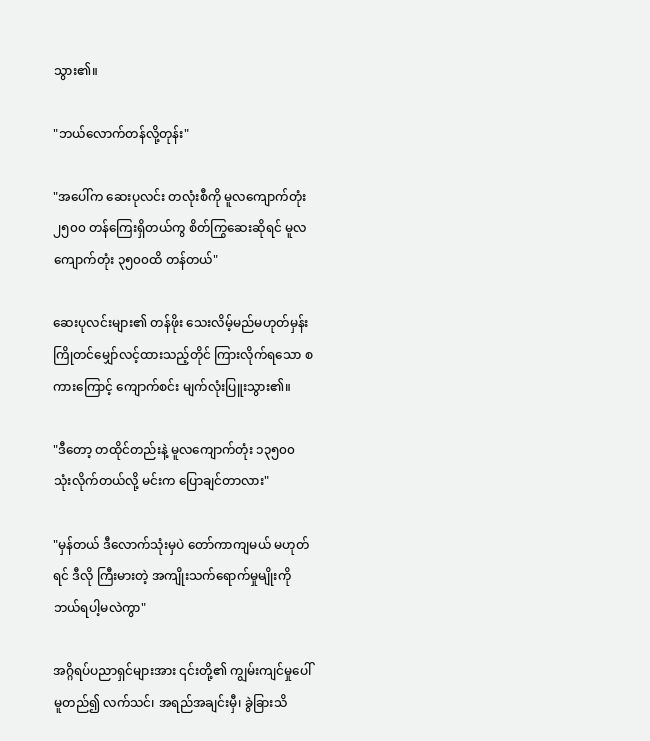သွား၏။

"ဘယ်လောက်တန်လို့တုန်း"

"အပေါ်က ဆေးပုလင်း တလုံးစီကို မူလကျောက်တုံး ၂၅၀၀ တန်ကြေးရှိတယ်ကွ စိတ်ကြွဆေးဆိုရင် မူလကျောက်တုံး ၃၅၀၀ထိ တန်တယ်"

ဆေးပုလင်းများ၏ တန်ဖိုး သေးလိမ့်မည်မဟုတ်မှန်း ကြိုတင်မျှော်လင့်ထားသည့်တိုင် ကြားလိုက်ရသော စကားကြောင့် ကျောက်စင်း မျက်လုံးပြူးသွား၏။

"ဒီတော့ တထိုင်တည်းနဲ့ မူလကျောက်တုံး ၁၃၅၀၀ သုံးလိုက်တယ်လို့ မင်းက ပြောချင်တာလား"

"မှန်တယ် ဒီလောက်သုံးမှပဲ တော်ကာကျမယ် မဟုတ်ရင် ဒီလို ကြီးမားတဲ့ အကျိုးသက်ရောက်မှုမျိုးကို ဘယ်ရပါ့မလဲကွာ"

အဂ္ဂိရပ်ပညာရှင်များအား ၎င်းတို့၏ ကျွမ်းကျင်မှုပေါ် မူတည်၍ လက်သင်၊ အရည်အချင်းမှီ၊ ခွဲခြားသိ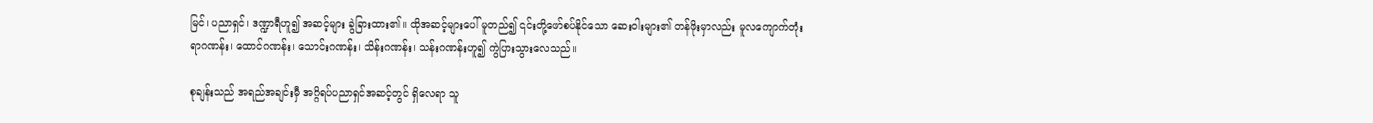မြင်၊ ပညာရှင်၊ ဒဏ္ဍာရီဟူ၍ အဆင့်များ ခွဲခြားထား၏။ ထိုအဆင့်များပေါ် မူတည်၍ ၎င်းတို့ဖော်စပ်နိုင်သော ဆေးဝါးများ၏ တန်ဖိုးမှာလည်း မူလကျောက်တုံး ရာဂဏန်း၊ ထောင်ဂဏန်း၊ သောင်းဂဏန်း၊ သိန်းဂဏန်း၊ သန်းဂဏန်းဟူ၍ ကွဲပြားသွားလေသည်။

စုချန်းသည် အရည်အချင်းမှီ အဂ္ဂိရပ်ပညာရှင်အဆင့်တွင် ရှိလေရာ သူ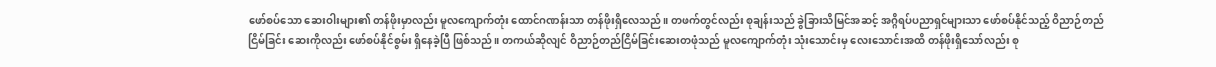ဖော်စပ်သော ဆေးဝါးများ၏ တန်ဖိုးမှာလည်း မူလကျောက်တုံး ထောင်ဂဏန်းသာ တန်ဖိုးရှိလေသည်။ တဖက်တွင်လည်း စုချန်းသည် ခွဲခြားသိမြင်အဆင့် အဂ္ဂိရပ်ပညာရှင်များသာ ဖော်စပ်နိုင်သည့် ဝိညာဉ်တည်ငြိမ်ခြင်း ဆေးကိုလည်း ဖော်စပ်နိုင်စွမ်း ရှိနေခဲ့ပြီ ဖြစ်သည်။ တကယ်ဆိုလျင် ဝိညာဉ်တည်ငြိမ်ခြင်းဆေးတဖုံသည် မူလကျောက်တုံး သုံးသောင်းမှ လေးသောင်းအထိ တန်ဖိုးရှိသော်လည်း စု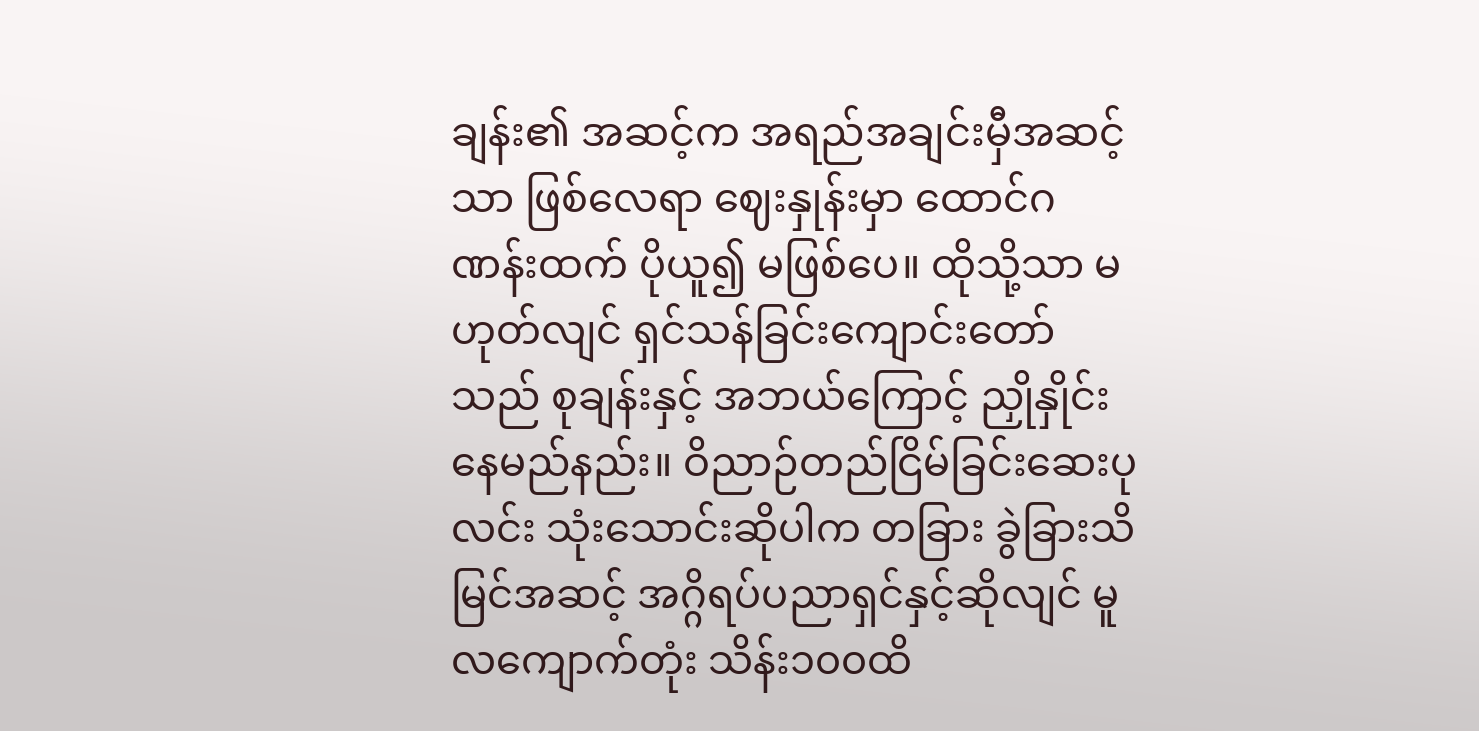ချန်း၏ အဆင့်က အရည်အချင်းမှီအဆင့်သာ ဖြစ်လေရာ ဈေးနှုန်းမှာ ထောင်ဂဏန်းထက် ပိုယူ၍ မဖြစ်ပေ။ ထိုသို့သာ မဟုတ်လျင် ရှင်သန်ခြင်းကျောင်းတော်သည် စုချန်းနှင့် အဘယ်ကြောင့် ညှိုနှိုင်းနေမည်နည်း။ ဝိညာဉ်တည်ငြိမ်ခြင်းဆေးပုလင်း သုံးသောင်းဆိုပါက တခြား ခွဲခြားသိမြင်အဆင့် အဂ္ဂိရပ်ပညာရှင်နှင့်ဆိုလျင် မူလကျောက်တုံး သိန်း၁၀၀ထိ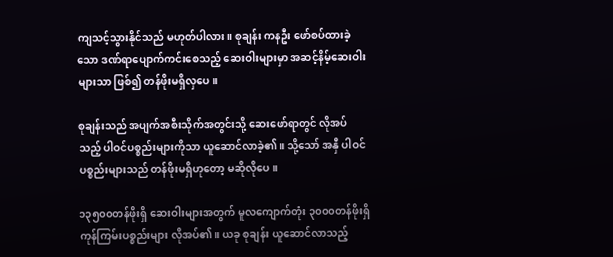ကျသင့်သွားနိုင်သည် မဟုတ်ပါလား။ စုချန်း ကနဦး ဖော်စပ်ထားခဲ့သော ဒဏ်ရာပျောက်ကင်းစေသည့် ဆေးဝါးများမှာ အဆင့်နိမ့်ဆေးဝါးများသာ ဖြစ်၍ တန်ဖိုးမရှိလှပေ။

စုချန်းသည် အပျက်အစီးသိုက်အတွင်းသို့ ဆေးဖော်ရာတွင် လိုအပ်သည့် ပါဝင်ပစ္စည်းများကိုသာ ယူဆောင်လာခဲ့၏။ သို့သော် အနှီ ပါဝင်ပစ္စည်းများသည် တန်ဖိုးမရှိဟုတော့ မဆိုလိုပေ။

၁၃၅၀၀တန်ဖိုးရှိ ဆေးဝါးများအတွက် မူလကျောက်တုံး ၃၀၀၀တန်ဖိုးရှိ ကုန်ကြမ်းပစ္စည်းများ လိုအပ်၏။ ယခု စုချန်း ယူဆောင်လာသည့်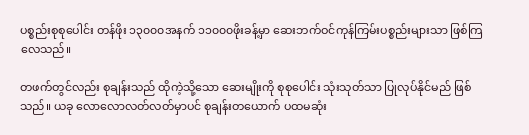ပစ္စည်းစုစုပေါင်း တန်ဖိုး ၁၃၀၀၀အနက် ၁၁၀၀၀ဖိုးခန့်မှာ ဆေးဘက်ဝင်ကုန်ကြမ်းပစ္စည်းများသာ ဖြစ်ကြလေသည်။

တဖက်တွင်လည်း စုချန်းသည် ထိုကဲ့သို့သော ဆေးမျိုးကို စုစုပေါင်း သုံးသုတ်သာ ပြုလုပ်နိုင်မည် ဖြစ်သည်။ ယခု လောလောလတ်လတ်မှာပင် စုချန်းတယောက် ပထမဆုံး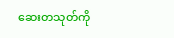ဆေးတသုတ်ကို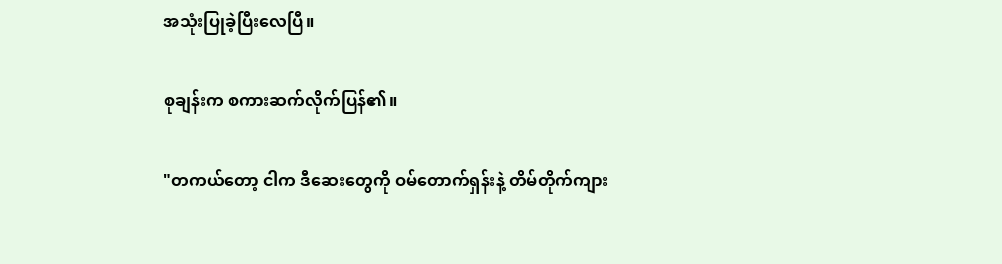အသုံးပြုခဲ့ပြီးလေပြီ။

စုချန်းက စကားဆက်လိုက်ပြန်၏။

"တကယ်တော့ ငါက ဒီဆေးတွေကို ဝမ်တောက်ရှန်းနဲ့ တိမ်တိုက်ကျား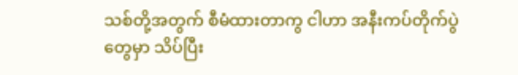သစ်တို့အတွက် စီမံထားတာကွ ငါဟာ အနီးကပ်တိုက်ပွဲတွေမှာ သိပ်ပြီး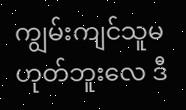ကျွမ်းကျင်သူမဟုတ်ဘူးလေ ဒီ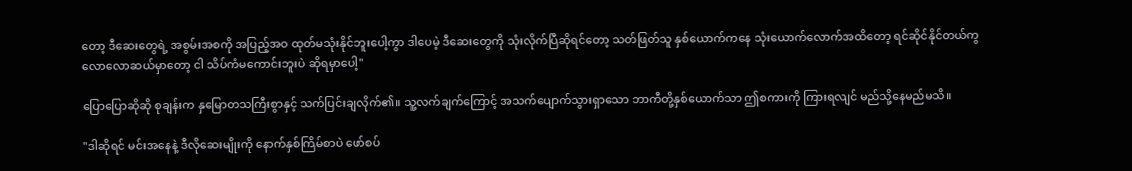တော့ ဒီဆေးတွေရဲ့ အစွမ်းအစကို အပြည့်အဝ ထုတ်မသုံးနိုင်ဘူးပေါ့ကွာ ဒါပေမဲ့ ဒီဆေးတွေကို သုံးလိုက်ပြီဆိုရင်တော့ သတ်ဖြတ်သူ နှစ်ယောက်ကနေ သုံးယောက်လောက်အထိတော့ ရင်ဆိုင်နိုင်တယ်ကွ လောလောဆယ်မှာတော့ ငါ သိပ်ကံမကောင်းဘူးပဲ ဆိုရမှာပေါ့"

ပြောပြောဆိုဆို စုချန်းက နှမြောတသကြီးစွာနှင့် သက်ပြင်းချလိုက်၏။ သူ့လက်ချက်ကြောင့် အသက်ပျောက်သွားရှာသော ဘာကီတို့နှစ်ယောက်သာ ဤစကားကို ကြားရလျင် မည်သို့နေမည်မသိ။

"ဒါဆိုရင် မင်းအနေနဲ့ ဒီလိုဆေးမျိုးကို နောက်နှစ်ကြိမ်စာပဲ ဖော်စပ်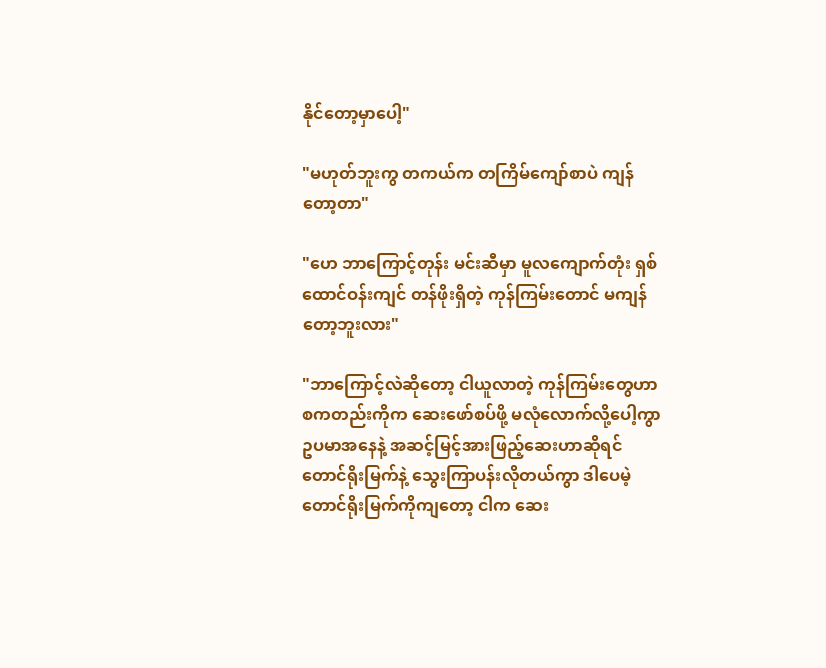နိုင်တော့မှာပေါ့"

"မဟုတ်ဘူးကွ တကယ်က တကြိမ်ကျော်စာပဲ ကျန်တော့တာ"

"ဟေ ဘာကြောင့်တုန်း မင်းဆီမှာ မူလကျောက်တုံး ရှစ်ထောင်ဝန်းကျင် တန်ဖိုးရှိတဲ့ ကုန်ကြမ်းတောင် မကျန်တော့ဘူးလား"

"ဘာကြောင့်လဲဆိုတော့ ငါယူလာတဲ့ ကုန်ကြမ်းတွေဟာ စကတည်းကိုက ဆေးဖော်စပ်ဖို့ မလုံလောက်လို့ပေါ့ကွာ ဥပမာအနေနဲ့ အဆင့်မြင့်အားဖြည့်ဆေးဟာဆိုရင် တောင်ရိုးမြက်နဲ့ သွေးကြာပန်းလိုတယ်ကွာ ဒါပေမဲ့ တောင်ရိုးမြက်ကိုကျတော့ ငါက ဆေး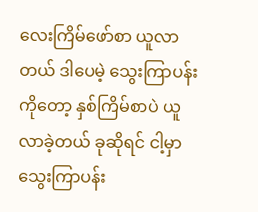လေးကြိမ်ဖော်စာ ယူလာတယ် ဒါပေမဲ့ သွေးကြာပန်းကိုတော့ နှစ်ကြိမ်စာပဲ ယူလာခဲ့တယ် ခုဆိုရင် ငါ့မှာ သွေးကြာပန်း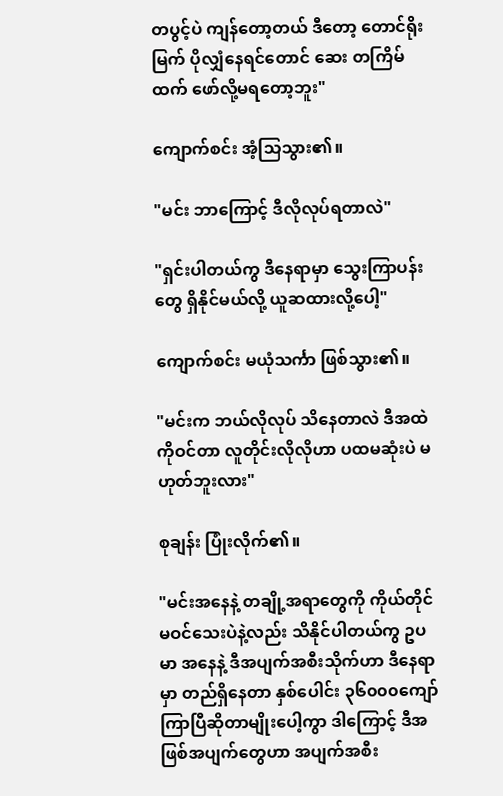တပွင့်ပဲ ကျန်တော့တယ် ဒီတော့ တောင်ရိုးမြက် ပိုလျှံနေရင်တောင် ဆေး တကြိမ်ထက် ဖော်လို့မရတော့ဘူး"

ကျောက်စင်း အံ့သြသွား၏။

"မင်း ဘာကြောင့် ဒီလိုလုပ်ရတာလဲ"

"ရှင်းပါတယ်ကွ ဒီနေရာမှာ သွေးကြာပန်းတွေ ရှိနိုင်မယ်လို့ ယူဆထားလို့ပေါ့"

ကျောက်စင်း မယုံသင်္ကာ ဖြစ်သွား၏။

"မင်းက ဘယ်လိုလုပ် သိနေတာလဲ ဒီအထဲကိုဝင်တာ လူတိုင်းလိုလိုဟာ ပထမဆုံးပဲ မဟုတ်ဘူးလား"

စုချန်း ပြုံးလိုက်၏။

"မင်းအနေနဲ့ တချို့အရာတွေကို ကိုယ်တိုင် မဝင်သေးပဲနဲ့လည်း သိနိုင်ပါတယ်ကွ ဥပမာ အနေနဲ့ ဒီအပျက်အစီးသိုက်ဟာ ဒီနေရာမှာ တည်ရှိနေတာ နှစ်ပေါင်း ၃၆၀၀၀ကျော် ကြာပြီဆိုတာမျိုးပေါ့ကွာ ဒါကြောင့် ဒီအဖြစ်အပျက်တွေဟာ အပျက်အစီး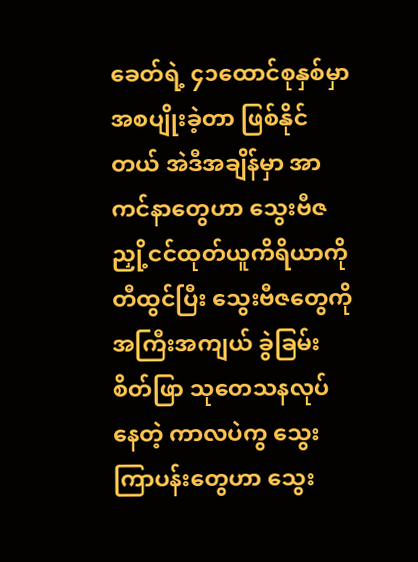ခေတ်ရဲ့ ၄၁ထောင်စုနှစ်မှာ အစပျိုးခဲ့တာ ဖြစ်နိုင်တယ် အဲဒီအချိန်မှာ အာကင်နာတွေဟာ သွေးဗီဇညှို့ငင်ထုတ်ယူကိရိယာကို တီထွင်ပြီး သွေးဗီဇတွေကို အကြီးအကျယ် ခွဲခြမ်းစိတ်ဖြာ သုတေသနလုပ်နေတဲ့ ကာလပဲကွ သွေးကြာပန်းတွေဟာ သွေး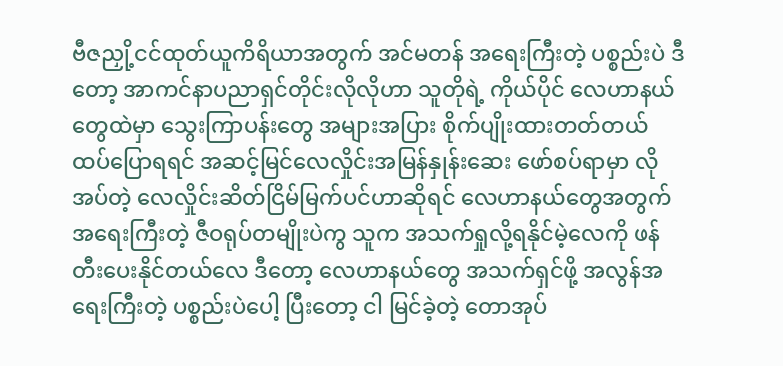ဗီဇညှို့ငင်ထုတ်ယူကိရိယာအတွက် အင်မတန် အရေးကြီးတဲ့ ပစ္စည်းပဲ ဒီတော့ အာကင်နာပညာရှင်တိုင်းလိုလိုဟာ သူတိုရဲ့ ကိုယ်ပိုင် လေဟာနယ်တွေထဲမှာ သွေးကြာပန်းတွေ အများအပြား စိုက်ပျိုးထားတတ်တယ် ထပ်ပြောရရင် အဆင့်မြင်လေလှိုင်းအမြန်နှုန်းဆေး ဖော်စပ်ရာမှာ လိုအပ်တဲ့ လေလှိုင်းဆိတ်ငြိမ်မြက်ပင်ဟာဆိုရင် လေဟာနယ်တွေအတွက် အရေးကြီးတဲ့ ဇီဝရုပ်တမျိုးပဲကွ သူက အသက်ရှုလို့ရနိုင်မဲ့လေကို ဖန်တီးပေးနိုင်တယ်လေ ဒီတော့ လေဟာနယ်တွေ အသက်ရှင်ဖို့ အလွန်အရေးကြီးတဲ့ ပစ္စည်းပဲပေါ့ ပြီးတော့ ငါ မြင်ခဲ့တဲ့ တောအုပ်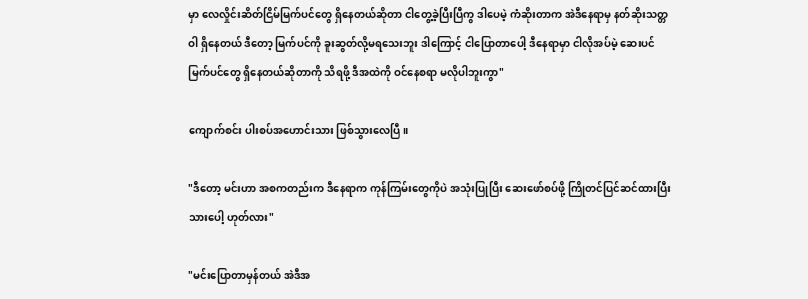မှာ လေလှိုင်းဆိတ်ငြိမ်မြက်ပင်တွေ ရှိနေတယ်ဆိုတာ ငါတွေ့ခဲ့ပြီးပြီကွ ဒါပေမဲ့ ကံဆိုးတာက အဲဒီနေရာမှ နတ်ဆိုးသတ္တဝါ ရှိနေတယ် ဒီတော့ မြက်ပင်ကို ခူးဆွတ်လို့မရသေးဘူး ဒါကြောင့် ငါပြောတာပေါ့ ဒီနေရာမှာ ငါလိုအပ်မဲ့ ဆေးပင်မြက်ပင်တွေ ရှိနေတယ်ဆိုတာကို သိရဖို့ ဒီအထဲကို ဝင်နေစရာ မလိုပါဘူးကွာ"

ကျောက်စင်း ပါးစပ်အဟောင်းသား ဖြစ်သွားလေပြီ။

"ဒီတော့ မင်းဟာ အစကတည်းက ဒီနေရာက ကုန်ကြမ်းတွေကိုပဲ အသုံးပြုပြီး ဆေးဖော်စပ်ဖို့ ကြိုတင်ပြင်ဆင်ထားပြီးသားပေါ့ ဟုတ်လား"

"မင်းပြောတာမှန်တယ် အဲဒီအ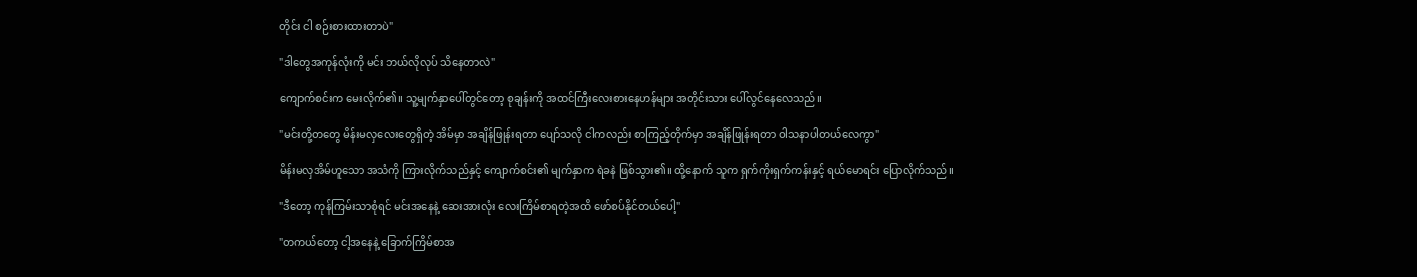တိုင်း ငါ စဉ်းစားထားတာပဲ"

"ဒါတွေအကုန်လုံးကို မင်း ဘယ်လိုလုပ် သိနေတာလဲ"

ကျောက်စင်းက မေးလိုက်၏။ သူ့မျက်နှာပေါ်တွင်တော့ စုချန်းကို အထင်ကြီးလေးစားနေဟန်များ အတိုင်းသား ပေါ်လွင်နေလေသည်။

"မင်းတို့တတွေ မိန်းမလှလေးတွေရှိတဲ့ အိမ်မှာ အချိန်ဖြုန်းရတာ ပျော်သလို ငါကလည်း စာကြည့်တိုက်မှာ အချိန်ဖြုန်းရတာ ဝါသနာပါတယ်လေကွာ"

မိန်းမလှအိမ်ဟူသော အသံကို ကြားလိုက်သည်နှင့် ကျောက်စင်း၏ မျက်နှာက ရဲခနဲ ဖြစ်သွား၏။ ထို့နောက် သူက ရှက်ကိုးရှက်ကန်းနှင့် ရယ်မောရင်း ပြောလိုက်သည်။

"ဒီတော့ ကုန်ကြမ်းသာစုံရင် မင်းအနေနဲ့ ဆေးအားလုံး လေးကြိမ်စာရတဲ့အထိ ဖော်စပ်နိုင်တယ်ပေါ့"

"တကယ်တော့ ငါ့အနေနဲ့ ခြောက်ကြိမ်စာအ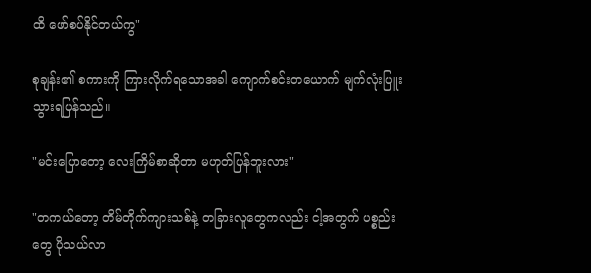ထိ ဖော်စပ်နိုင်တယ်ကွ"

စုချန်း၏ စကားကို ကြားလိုက်ရသောအခါ ကျောက်စင်းတယောက် မျက်လုံးပြူးသွားရပြန်သည်။

"မင်းပြောတော့ လေးကြိမ်စာဆိုတာ မဟုတ်ပြန်ဘူးလား"

"တကယ်တော့ တိမ်တိုက်ကျားသစ်နဲ့ တခြားလူတွေကလည်း ငါ့အတွက် ပစ္စည်းတွေ ပိုသယ်လာ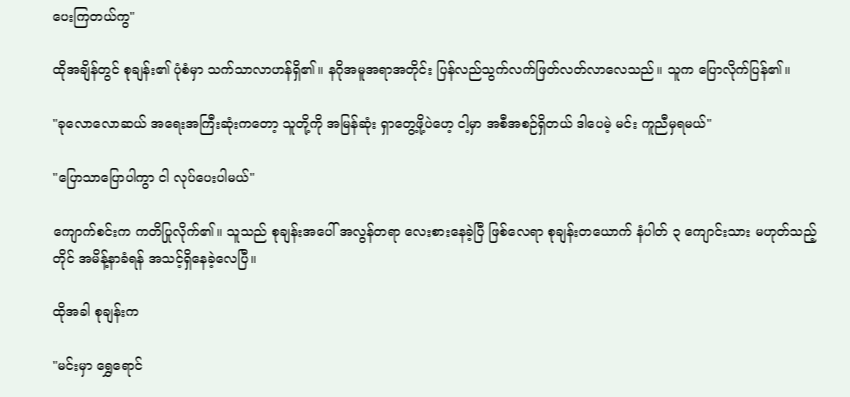ပေးကြတယ်ကွ"

ထိုအချိန်တွင် စုချန်း၏ ပုံစံမှာ သက်သာလာဟန်ရှိ၏။ နဂိုအမူအရာအတိုင်း ပြန်လည်သွက်လက်ဖြတ်လတ်လာလေသည်။ သူက ပြောလိုက်ပြန်၏။

"ခုလောလောဆယ် အရေးအကြီးဆုံးကတော့ သူတို့ကို အမြန်ဆုံး ရှာတွေ့ဖို့ပဲဟေ့ ငါ့မှာ အစီအစဉ်ရှိတယ် ဒါပေမဲ့ မင်း ကူညီမှရမယ်"

"ပြောသာပြောပါကွာ ငါ လုပ်ပေးပါမယ်"

ကျောက်စင်းက ကတိပြုလိုက်၏။ သူသည် စုချန်းအပေါ် အလွန်တရာ လေးစားနေခဲ့ပြီ ဖြစ်လေရာ စုချန်းတယောက် နံပါတ် ၃ ကျောင်းသား မဟုတ်သည့်တိုင် အမိန့်နာခံရန် အသင့်ရှိနေခဲ့လေပြီ။

ထိုအခါ စုချန်းက

"မင်းမှာ ရွှေရောင်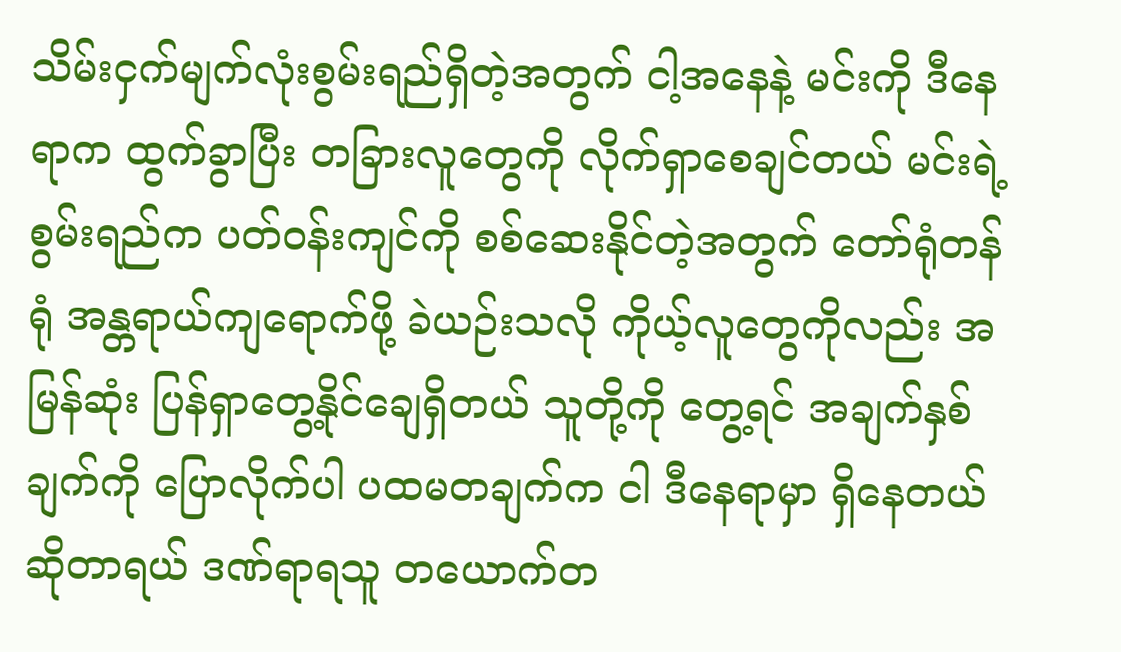သိမ်းငှက်မျက်လုံးစွမ်းရည်ရှိတဲ့အတွက် ငါ့အနေနဲ့ မင်းကို ဒီနေရာက ထွက်ခွာပြီး တခြားလူတွေကို လိုက်ရှာစေချင်တယ် မင်းရဲ့စွမ်းရည်က ပတ်ဝန်းကျင်ကို စစ်ဆေးနိုင်တဲ့အတွက် တော်ရုံတန်ရုံ အန္တရာယ်ကျရောက်ဖို့ ခဲယဉ်းသလို ကိုယ့်လူတွေကိုလည်း အမြန်ဆုံး ပြန်ရှာတွေ့နိုင်ချေရှိတယ် သူတို့ကို တွေ့ရင် အချက်နှစ်ချက်ကို ပြောလိုက်ပါ ပထမတချက်က ငါ ဒီနေရာမှာ ရှိနေတယ်ဆိုတာရယ် ဒဏ်ရာရသူ တယောက်တ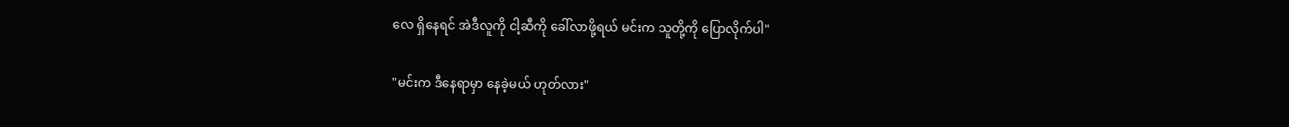လေ ရှိနေရင် အဲဒီလူကို ငါ့ဆီကို ခေါ်လာဖို့ရယ် မင်းက သူတို့ကို ပြောလိုက်ပါ"

"မင်းက ဒီနေရာမှာ နေခဲ့မယ် ဟုတ်လား"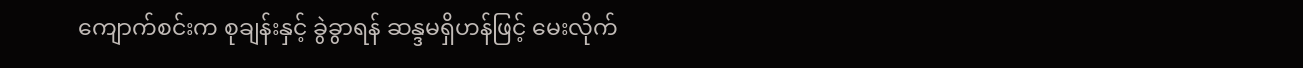ကျောက်စင်းက စုချန်းနှင့် ခွဲခွာရန် ဆန္ဒမရှိဟန်ဖြင့် မေးလိုက်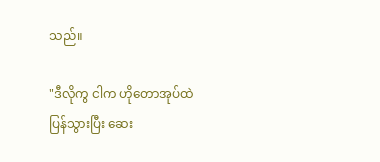သည်။

"ဒီလိုကွ ငါက ဟိုတောအုပ်ထဲ ပြန်သွားပြီး ဆေး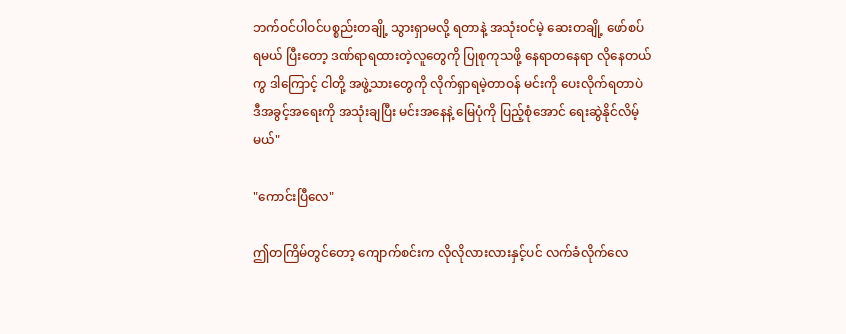ဘက်ဝင်ပါဝင်ပစ္စည်းတချို့ သွားရှာမလို့ ရတာနဲ့ အသုံးဝင်မဲ့ ဆေးတချို့ ဖော်စပ်ရမယ် ပြီးတော့ ဒဏ်ရာရထားတဲ့လူတွေကို ပြုစုကုသဖို့ နေရာတနေရာ လိုနေတယ်ကွ ဒါကြောင့် ငါတို့ အဖွဲ့သားတွေကို လိုက်ရှာရမဲ့တာဝန် မင်းကို ပေးလိုက်ရတာပဲ ဒီအခွင့်အရေးကို အသုံးချပြီး မင်းအနေနဲ့ မြေပုံကို ပြည့်စုံအောင် ရေးဆွဲနိုင်လိမ့်မယ်"

"ကောင်းပြီလေ"

ဤတကြိမ်တွင်တော့ ကျောက်စင်းက လိုလိုလားလားနှင့်ပင် လက်ခံလိုက်လေ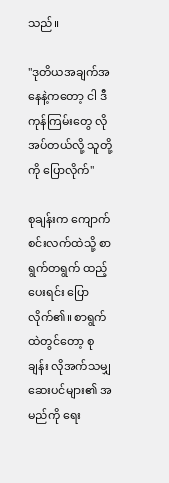သည်။

"ဒုတိယအချက်အနေနဲ့ကတော့ ငါ ဒီကုန်ကြမ်းတွေ လိုအပ်တယ်လို့ သူတို့ကို ပြောလိုက်"

စုချန်းက ကျောက်စင်းလက်ထဲသို့ စာရွက်တရွက် ထည့်ပေးရင်း ပြောလိုက်၏။ စာရွက်ထဲတွင်တော့ စုချန်း လိုအက်သမျှ ဆေးပင်များ၏ အမည်ကို ရေး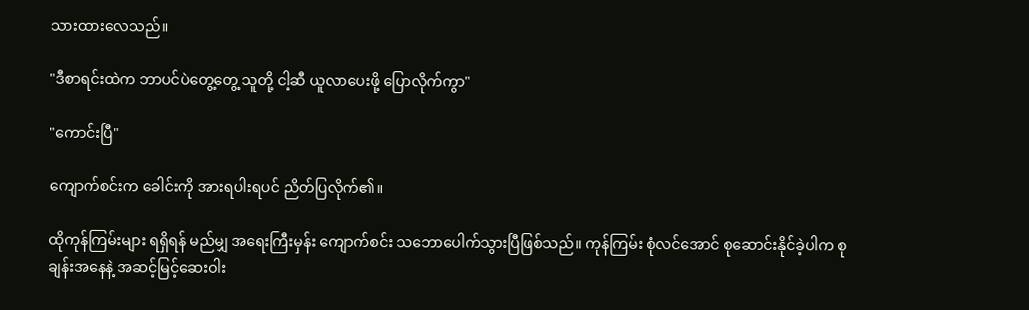သားထားလေသည်။

"ဒီစာရင်းထဲက ဘာပင်ပဲတွေ့တွေ့ သူတို့ ငါ့ဆီ ယူလာပေးဖို့ ပြောလိုက်ကွာ"

"ကောင်းပြီ"

ကျောက်စင်းက ခေါင်းကို အားရပါးရပင် ညိတ်ပြလိုက်၏။

ထိုကုန်ကြမ်းများ ရရှိရန် မည်မျှ အရေးကြီးမှန်း ကျောက်စင်း သဘောပေါက်သွားပြီဖြစ်သည်။ ကုန်ကြမ်း စုံလင်အောင် စုဆောင်းနိုင်ခဲ့ပါက စုချန်းအနေနဲ့ အဆင့်မြင့်ဆေးဝါး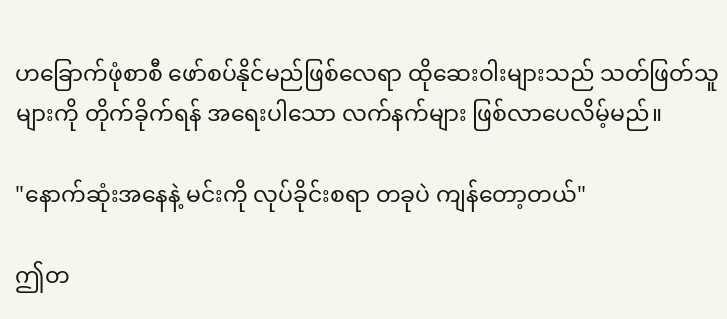ဟခြောက်ဖုံစာစီ ဖော်စပ်နိုင်မည်ဖြစ်လေရာ ထိုဆေးဝါးများသည် သတ်ဖြတ်သူများကို တိုက်ခိုက်ရန် အရေးပါသော လက်နက်များ ဖြစ်လာပေလိမ့်မည်။

"နောက်ဆုံးအနေနဲ့ မင်းကို လုပ်ခိုင်းစရာ တခုပဲ ကျန်တော့တယ်"

ဤတ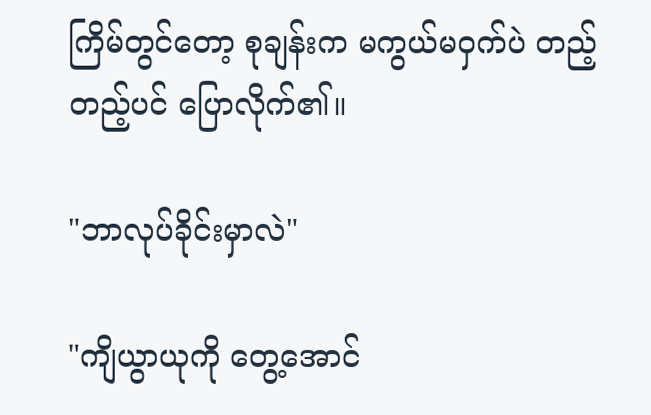ကြိမ်တွင်တော့ စုချန်းက မကွယ်မဝှက်ပဲ တည့်တည့်ပင် ပြောလိုက်၏။

"ဘာလုပ်ခိုင်းမှာလဲ"

"ကျိယွာယုကို တွေ့အောင်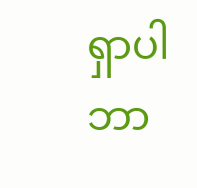ရှာပါ ဘာ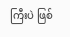ကြီးပဲ ဖြစ်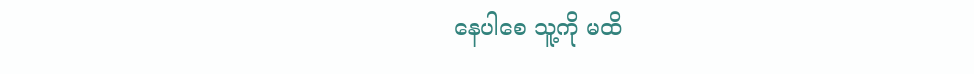နေပါစေ သူ့ကို မထိ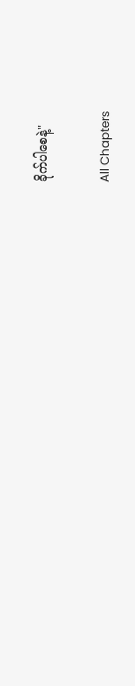ခိုက်ပါစေနဲ့"

All Chapters